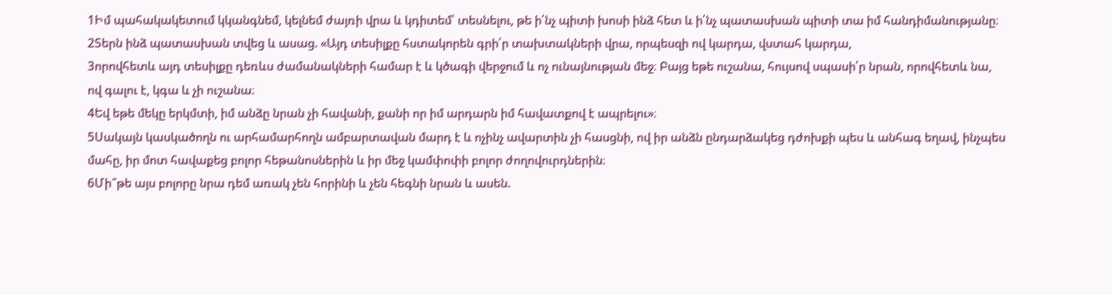1Իմ պահակակետում կկանգնեմ, կելնեմ ժայռի վրա և կդիտեմ՝ տեսնելու, թե ի՛նչ պիտի խոսի ինձ հետ և ի՛նչ պատասխան պիտի տա իմ հանդիմանությանը։
2Տերն ինձ պատասխան տվեց և ասաց. «Այդ տեսիլքը հստակորեն գրի՛ր տախտակների վրա, որպեսզի ով կարդա, վստահ կարդա,
3որովհետև այդ տեսիլքը դեռևս ժամանակների համար է և կծագի վերջում և ոչ ունայնության մեջ։ Բայց եթե ուշանա, հույսով սպասի՛ր նրան, որովհետև նա, ով գալու է, կգա և չի ուշանա։
4Եվ եթե մեկը երկմտի, իմ անձը նրան չի հավանի, քանի որ իմ արդարն իմ հավատքով է ապրելու»։
5Սակայն կասկածողն ու արհամարհողն ամբարտավան մարդ է և ոչինչ ավարտին չի հասցնի, ով իր անձն ընդարձակեց դժոխքի պես և անհագ եղավ, ինչպես մահը, իր մոտ հավաքեց բոլոր հեթանոսներին և իր մեջ կամփոփի բոլոր ժողովուրդներին։
6Մի՞թե այս բոլորը նրա դեմ առակ չեն հորինի և չեն հեգնի նրան և ասեն.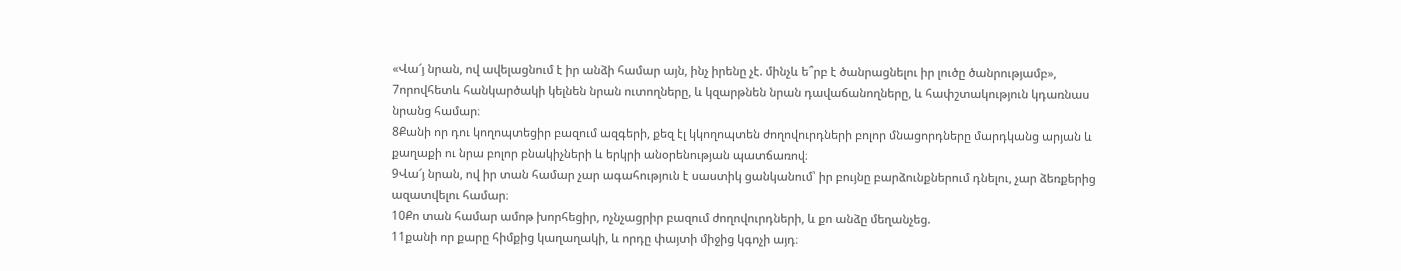«Վա՜յ նրան, ով ավելացնում է իր անձի համար այն, ինչ իրենը չէ. մինչև ե՞րբ է ծանրացնելու իր լուծը ծանրությամբ»,
7որովհետև հանկարծակի կելնեն նրան ուտողները, և կզարթնեն նրան դավաճանողները, և հափշտակություն կդառնաս նրանց համար։
8Քանի որ դու կողոպտեցիր բազում ազգերի, քեզ էլ կկողոպտեն ժողովուրդների բոլոր մնացորդները մարդկանց արյան և քաղաքի ու նրա բոլոր բնակիչների և երկրի անօրենության պատճառով։
9Վա՜յ նրան, ով իր տան համար չար ագահություն է սաստիկ ցանկանում՝ իր բույնը բարձունքներում դնելու, չար ձեռքերից ազատվելու համար։
10Քո տան համար ամոթ խորհեցիր, ոչնչացրիր բազում ժողովուրդների, և քո անձը մեղանչեց.
11քանի որ քարը հիմքից կաղաղակի, և որդը փայտի միջից կգոչի այդ։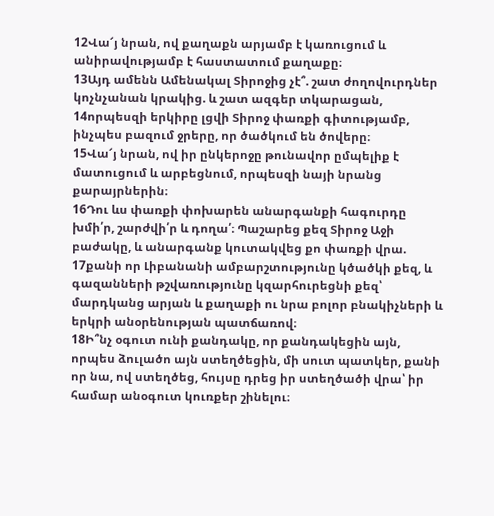12Վա՜յ նրան, ով քաղաքն արյամբ է կառուցում և անիրավությամբ է հաստատում քաղաքը։
13Այդ ամենն Ամենակալ Տիրոջից չէ՞. շատ ժողովուրդներ կոչնչանան կրակից. և շատ ազգեր տկարացան,
14որպեսզի երկիրը լցվի Տիրոջ փառքի գիտությամբ, ինչպես բազում ջրերը, որ ծածկում են ծովերը։
15Վա՜յ նրան, ով իր ընկերոջը թունավոր ըմպելիք է մատուցում և արբեցնում, որպեսզի նայի նրանց քարայրներին։
16Դու ևս փառքի փոխարեն անարգանքի հագուրդը խմի՛ր, շարժվի՛ր և դողա՛։ Պաշարեց քեզ Տիրոջ Աջի բաժակը, և անարգանք կուտակվեց քո փառքի վրա.
17քանի որ Լիբանանի ամբարշտությունը կծածկի քեզ, և գազանների թշվառությունը կզարհուրեցնի քեզ՝ մարդկանց արյան և քաղաքի ու նրա բոլոր բնակիչների և երկրի անօրենության պատճառով։
18Ի՞նչ օգուտ ունի քանդակը, որ քանդակեցին այն, որպես ձուլածո այն ստեղծեցին, մի սուտ պատկեր, քանի որ նա, ով ստեղծեց, հույսը դրեց իր ստեղծածի վրա՝ իր համար անօգուտ կուռքեր շինելու։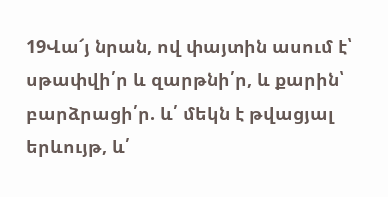19Վա՜յ նրան, ով փայտին ասում է՝ սթափվի՛ր և զարթնի՛ր, և քարին՝ բարձրացի՛ր. և՛ մեկն է թվացյալ երևույթ, և՛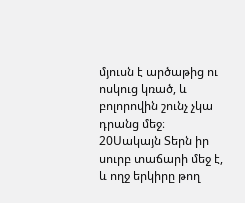մյուսն է արծաթից ու ոսկուց կռած, և բոլորովին շունչ չկա դրանց մեջ։
20Սակայն Տերն իր սուրբ տաճարի մեջ է, և ողջ երկիրը թող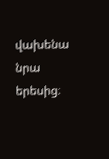վախենա նրա երեսից։